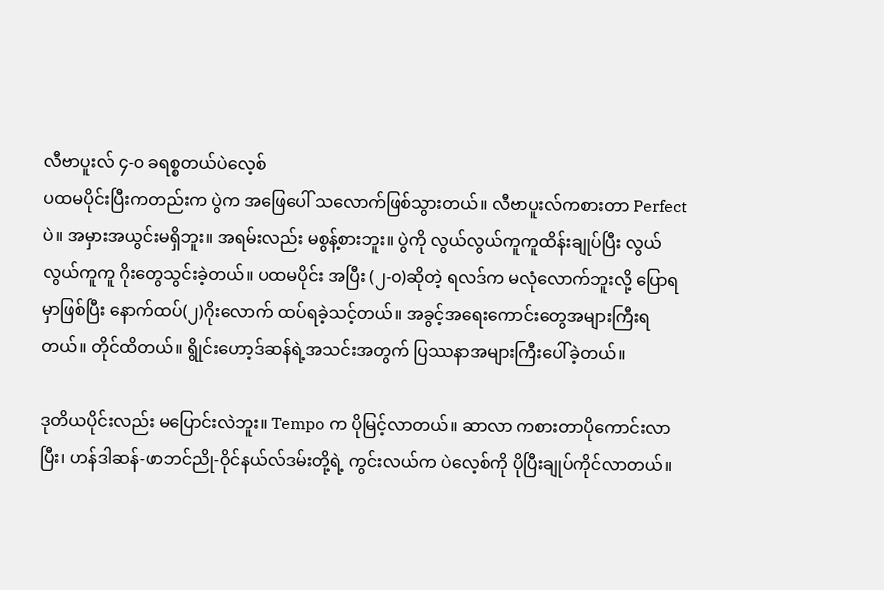လီဗာပူးလ် ၄-၀ ခရစ္စတယ်ပဲလေ့စ်
ပထမပိုင်းပြီးကတည်းက ပွဲက အဖြေပေါ် သလောက်ဖြစ်သွားတယ်။ လီဗာပူးလ်ကစားတာ Perfect ပဲ။ အမှားအယွင်းမရှိဘူး။ အရမ်းလည်း မစွန့်စားဘူး။ ပွဲကို လွယ်လွယ်ကူကူထိန်းချုပ်ပြီး လွယ်လွယ်ကူကူ ဂိုးတွေသွင်းခဲ့တယ်။ ပထမပိုင်း အပြီး (၂-၀)ဆိုတဲ့ ရလဒ်က မလုံလောက်ဘူးလို့ ပြောရမှာဖြစ်ပြီး နောက်ထပ်(၂)ဂိုးလောက် ထပ်ရခဲ့သင့်တယ်။ အခွင့်အရေးကောင်းတွေအများကြီးရတယ်။ တိုင်ထိတယ်။ ရွိုင်းဟော့ဒ်ဆန်ရဲ့အသင်းအတွက် ပြဿနာအများကြီးပေါ်ခဲ့တယ်။

ဒုတိယပိုင်းလည်း မပြောင်းလဲဘူး။ Tempo က ပိုမြင့်လာတယ်။ ဆာလာ ကစားတာပိုကောင်းလာပြီး၊ ဟန်ဒါဆန်-ဖာဘင်ညို-ဝိုင်နယ်လ်ဒမ်းတို့ရဲ့ ကွင်းလယ်က ပဲလေ့စ်ကို ပိုပြီးချုပ်ကိုင်လာတယ်။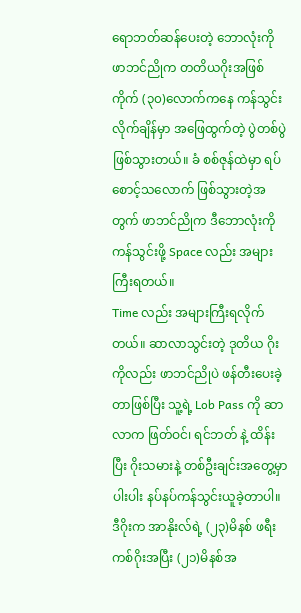ရောဘတ်ဆန်ပေးတဲ့ ဘောလုံးကို ဖာဘင်ညိုက တတိယဂိုးအဖြစ် ကိုက် (၃၀)လောက်ကနေ ကန်သွင်းလိုက်ချိန်မှာ အဖြေထွက်တဲ့ ပွဲတစ်ပွဲဖြစ်သွားတယ်။ ခံ စစ်ဇုန်ထဲမှာ ရပ်စောင့်သလောက် ဖြစ်သွားတဲ့အတွက် ဖာဘင်ညိုက ဒီဘောလုံးကို ကန်သွင်းဖို့ Space လည်း အများကြီးရတယ်။
Time လည်း အများကြီးရလိုက်တယ်။ ဆာလာသွင်းတဲ့ ဒုတိယ ဂိုးကိုလည်း ဖာဘင်ညိုပဲ ဖန်တီးပေးခဲ့တာဖြစ်ပြီး သူ့ရဲ့ Lob Pass ကို ဆာလာက ဖြတ်ဝင်၊ ရင်ဘတ် နဲ့ ထိန်းပြီး ဂိုးသမားနဲ့ တစ်ဦးချင်းအတွေ့မှာ ပါးပါး နပ်နပ်ကန်သွင်းယူခဲ့တာပါ။ ဒီဂိုးက အာနိုးလ်ရဲ့ (၂၃)မိနစ် ဖရီးကစ်ဂိုးအပြီး (၂၁)မိနစ်အ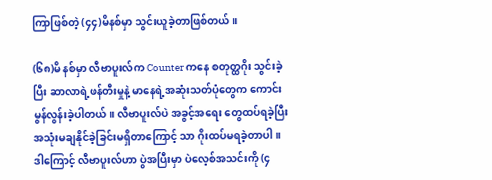ကြာဖြစ်တဲ့ (၄၄)မိနစ်မှာ သွင်းယူခဲ့တာဖြစ်တယ်။

(၆၈)မိ နစ်မှာ လီဗာပူးလ်က Counter ကနေ စတုတ္ထဂိုး သွင်းခဲ့ပြီး ဆာလာရဲ့ဖန်တီးမှုနဲ့ မာနေရဲ့အဆုံးသတ်ပုံတွေက ကောင်းမွန်လွန်းခဲ့ပါတယ်။ လီဗာပူးလ်ပဲ အခွင့်အရေး တွေထပ်ရခဲ့ပြီး အသုံးမချနိုင်ခဲ့ခြင်းမရှိတာကြောင့် သာ ဂိုးထပ်မရခဲ့တာပါ။ ဒါကြောင့် လီဗာပူးလ်ဟာ ပွဲအပြီးမှာ ပဲလေ့စ်အသင်းကို (၄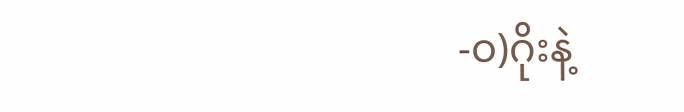-၀)ဂိုးနဲ့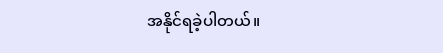အနိုင်ရခဲ့ပါတယ်။